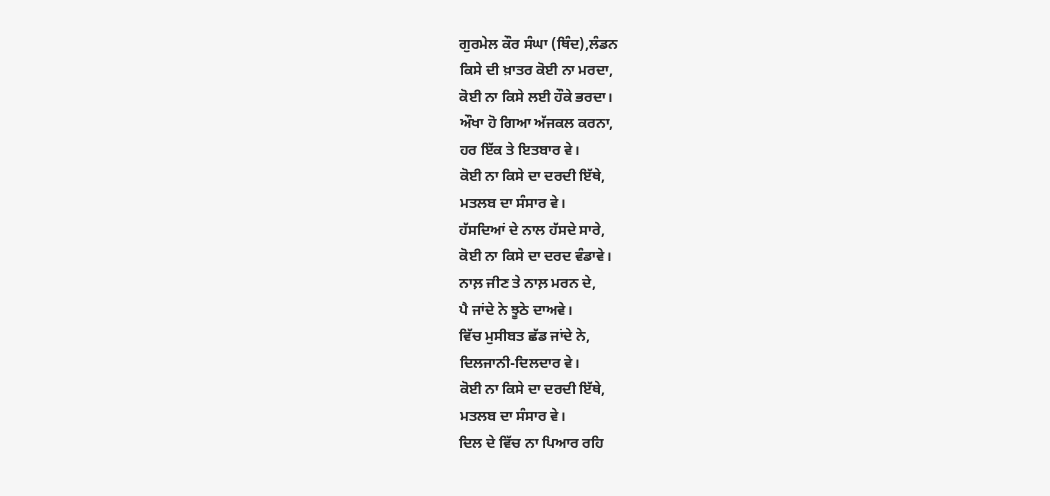ਗੁਰਮੇਲ ਕੌਰ ਸੰਘਾ (ਥਿੰਦ),ਲੰਡਨ
ਕਿਸੇ ਦੀ ਖ਼ਾਤਰ ਕੋਈ ਨਾ ਮਰਦਾ,
ਕੋਈ ਨਾ ਕਿਸੇ ਲਈ ਹੌਕੇ ਭਰਦਾ।
ਔਖਾ ਹੋ ਗਿਆ ਅੱਜਕਲ ਕਰਨਾ,
ਹਰ ਇੱਕ ਤੇ ਇਤਬਾਰ ਵੇ।
ਕੋਈ ਨਾ ਕਿਸੇ ਦਾ ਦਰਦੀ ਇੱਥੇ,
ਮਤਲਬ ਦਾ ਸੰਸਾਰ ਵੇ।
ਹੱਸਦਿਆਂ ਦੇ ਨਾਲ ਹੱਸਦੇ ਸਾਰੇ,
ਕੋਈ ਨਾ ਕਿਸੇ ਦਾ ਦਰਦ ਵੰਡਾਵੇ।
ਨਾਲ਼ ਜੀਣ ਤੇ ਨਾਲ਼ ਮਰਨ ਦੇ,
ਪੈ ਜਾਂਦੇ ਨੇ ਝੂਠੇ ਦਾਅਵੇ।
ਵਿੱਚ ਮੁਸੀਬਤ ਛੱਡ ਜਾਂਦੇ ਨੇ,
ਦਿਲਜਾਨੀ-ਦਿਲਦਾਰ ਵੇ।
ਕੋਈ ਨਾ ਕਿਸੇ ਦਾ ਦਰਦੀ ਇੱਥੇ,
ਮਤਲਬ ਦਾ ਸੰਸਾਰ ਵੇ।
ਦਿਲ ਦੇ ਵਿੱਚ ਨਾ ਪਿਆਰ ਰਹਿ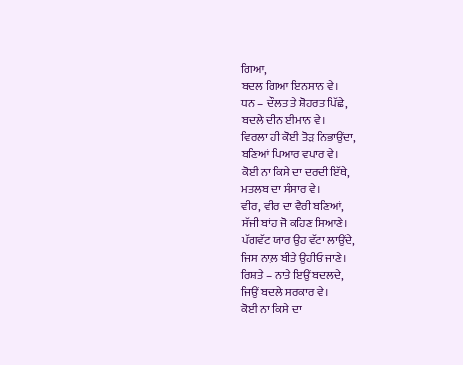ਗਿਆ,
ਬਦਲ ਗਿਆ ਇਨਸਾਨ ਵੇ।
ਧਨ – ਦੌਲਤ ਤੇ ਸ਼ੋਹਰਤ ਪਿੱਛੇ,
ਬਦਲੇ ਦੀਨ ਈਮਾਨ ਵੇ।
ਵਿਰਲਾ ਹੀ ਕੋਈ ਤੋੜ ਨਿਭਾਉਂਦਾ,
ਬਣਿਆਂ ਪਿਆਰ ਵਪਾਰ ਵੇ।
ਕੋਈ ਨਾ ਕਿਸੇ ਦਾ ਦਰਦੀ ਇੱਥੇ,
ਮਤਲਬ ਦਾ ਸੰਸਾਰ ਵੇ।
ਵੀਰ, ਵੀਰ ਦਾ ਵੈਰੀ ਬਣਿਆਂ,
ਸੱਜੀ ਬਾਂਹ ਜੋ ਕਹਿਣ ਸਿਆਣੇ।
ਪੱਗਵੱਟ ਯਾਰ ਉਹ ਵੱਟਾ ਲਾਉਂਦੇ,
ਜਿਸ ਨਾਲ਼ ਬੀਤੇ ਉਹੀਓ ਜਾਣੇ।
ਰਿਸ਼ਤੇ – ਨਾਤੇ ਇਉਂ ਬਦਲਦੇ,
ਜਿਉਂ ਬਦਲੇ ਸਰਕਾਰ ਵੇ।
ਕੋਈ ਨਾ ਕਿਸੇ ਦਾ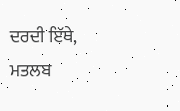ਦਰਦੀ ਇੱਥੇ,
ਮਤਲਬ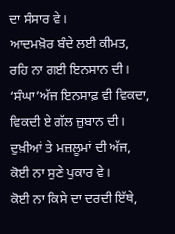ਦਾ ਸੰਸਾਰ ਵੇ।
ਆਦਮਖ਼ੋਰ ਬੰਦੇ ਲਈ ਕੀਮਤ,
ਰਹਿ ਨਾ ਗਈ ਇਨਸਾਨ ਦੀ।
‘ਸੰਘਾ’ਅੱਜ ਇਨਸਾਫ਼ ਵੀ ਵਿਕਦਾ,
ਵਿਕਦੀ ਏ ਗੱਲ ਜ਼ੁਬਾਨ ਦੀ।
ਦੁਖ਼ੀਆਂ ਤੇ ਮਜ਼ਲੂਮਾਂ ਦੀ ਅੱਜ,
ਕੋਈ ਨਾ ਸੁਣੇ ਪੁਕਾਰ ਵੇ।
ਕੋਈ ਨਾ ਕਿਸੇ ਦਾ ਦਰਦੀ ਇੱਥੇ,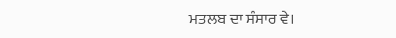ਮਤਲਬ ਦਾ ਸੰਸਾਰ ਵੇ।